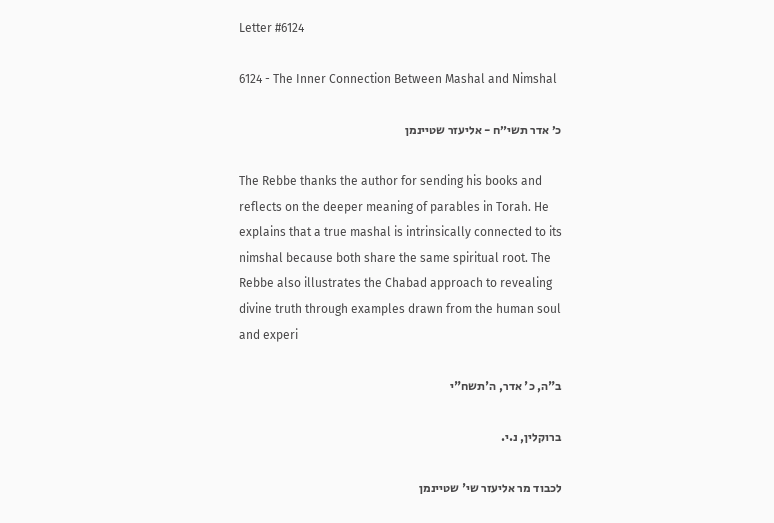Letter #6124

6124 - The Inner Connection Between Mashal and Nimshal

כ׳ אדר תשי״ח - אליעזר שטיינמן

The Rebbe thanks the author for sending his books and reflects on the deeper meaning of parables in Torah. He explains that a true mashal is intrinsically connected to its nimshal because both share the same spiritual root. The Rebbe also illustrates the Chabad approach to revealing divine truth through examples drawn from the human soul and experi

ב"ה, כ' אדר, ה'תשח"י

ברוקלין, נ.י.

לכבוד מר אליעזר שי' שטיינמן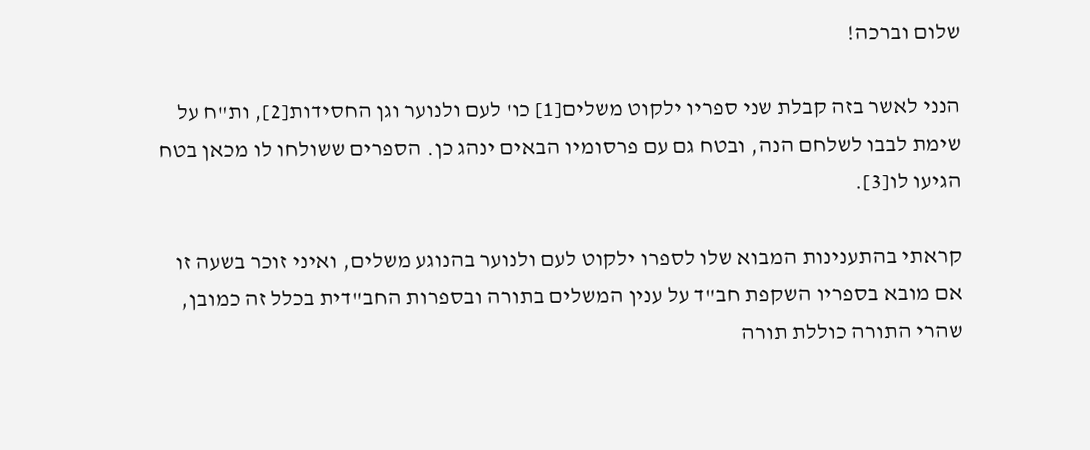שלום וברכה!

הנני לאשר בזה קבלת שני ספריו ילקוט משלים[1] כו' לעם ולנוער וגן החסידות[2], ות"ח על שימת לבבו לשלחם הנה, ובטח גם עם פרסומיו הבאים ינהג כן. הספרים ששולחו לו מכאן בטח הגיעו לו[3].

קראתי בהתענינות המבוא שלו לספרו ילקוט לעם ולנוער בהנוגע משלים, ואיני זוכר בשעה זו אם מובא בספריו השקפת חב"ד על ענין המשלים בתורה ובספרות החב"דית בכלל זה כמובן, שהרי התורה כוללת תורה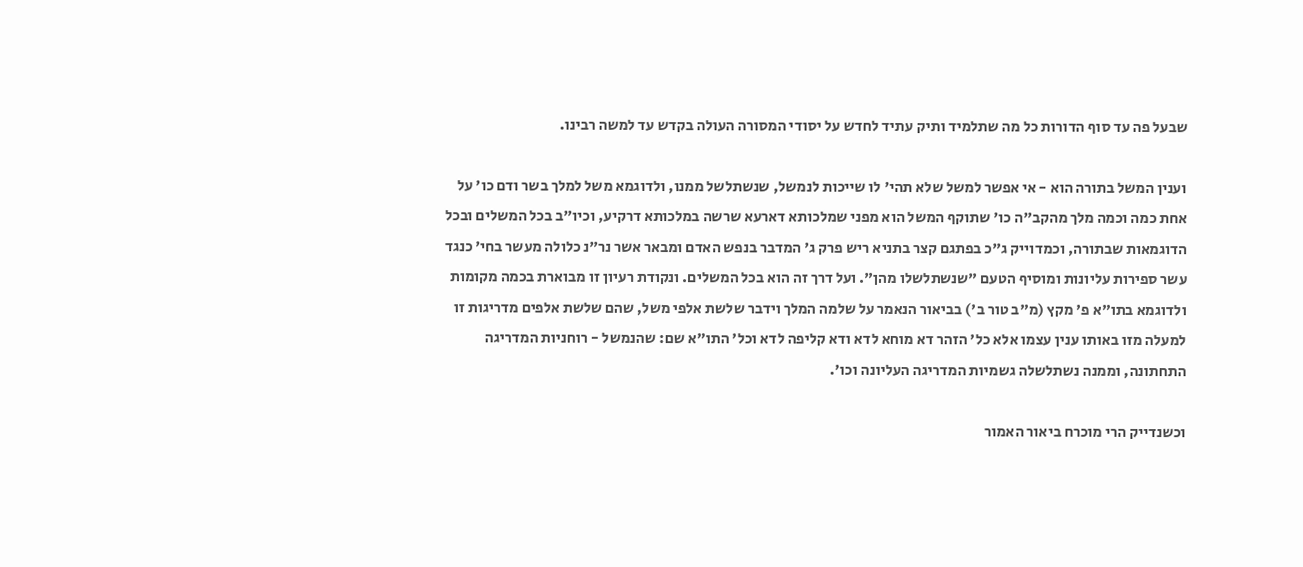שבעל פה עד סוף הדורות כל מה שתלמיד ותיק עתיד לחדש על יסודי המסורה העולה בקדש עד למשה רבינו.

וענין המשל בתורה הוא - אי אפשר למשל שלא תהי' לו שייכות לנמשל, שנשתלשל ממנו, ולדוגמא משל למלך בשר ודם כו' על אחת כמה וכמה מלך מהקב"ה כו' שתוקף המשל הוא מפני שמלכותא דארעא שרשה במלכותא דרקיע, וכיו"ב בכל המשלים ובכל הדוגמאות שבתורה, וכמדוייק ג"כ בפתגם קצר בתניא ריש פרק ג' המדבר בנפש האדם ומבאר אשר נר"נ כלולה מעשר בחי' כנגד עשר ספירות עליונות ומוסיף הטעם "שנשתלשלו מהן". ועל דרך זה הוא בכל המשלים. ונקודת רעיון זו מבוארת בכמה מקומות ולדוגמא בתו"א פ' מקץ (מ"ב טור ב') בביאור הנאמר על שלמה המלך וידבר שלשת אלפי משל, שהם שלשת אלפים מדריגות זו למעלה מזו באותו ענין עצמו אלא כל' הזהר דא מוחא לדא ודא קליפה לדא וכל' התו"א שם: שהנמשל - רוחניות המדריגה התחתונה, וממנה נשתלשלה גשמיות המדריגה העליונה וכו'.

וכשנדייק הרי מוכרח ביאור האמור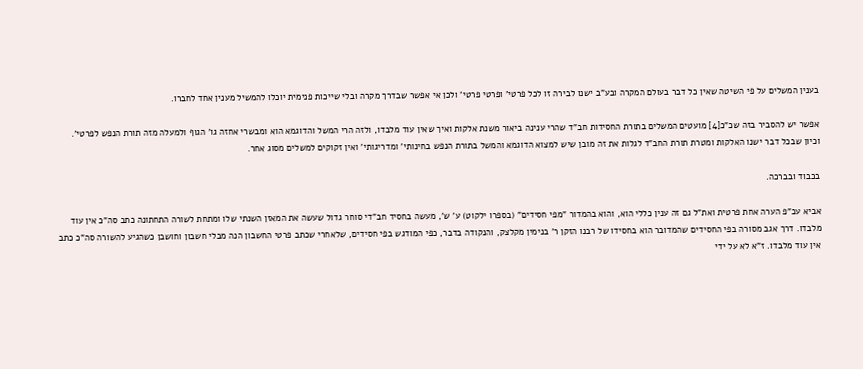בענין המשלים על פי השיטה שאין כל דבר בעולם המקרה ובע"ב ישנו לבירה זו לכל פרטי' ופרטי פרטי' ולכן אי אפשר שבדרך מקרה ובלי שייכות פנימית יוכלו להמשיל מענין אחד לחברו.

אפשר יש להסביר בזה שכ"כ[4] מועטים המשלים בתורת החסידות חב"ד שהרי ענינה ביאור משנת אלקות ואיך שאין עוד מלבדו, ולזה הרי המשל והדוגמא הוא ומבשרי אחזה גו' הגוף ולמעלה מזה תורת הנפש לפרטי'. וכיון שבכל דבר ישנו האלקות ומטרת תורת החב"ד לגלות את זה מובן שיש למצוא הדוגמא והמשל בתורת הנפש בחינותי' ומדריגותי' ואין זקוקים למשלים מסוג אחר.

בכבוד ובברכה.

אביא עכ"פ הערה אחת פרטית ואת"ל גם זה ענין כללי הוא, והוא בהמדור "מפי חסידים" (בספרו ילקוט) ע' ש', מעשה בחסיד חב"די סוחר גדול שעשה את המאזן השנתי שלו ומתחת לשורה התחתונה כתב סה"כ אין עוד מלבדו. דרך אגב מסורה בפי החסידים שהמדובר הוא בחסידו של רבנו הזקן ר' בנימין מקלצק, והנקודה בדבר, כפי המודגש בפי חסידים, שלאחרי שכתב פרטי החשבון הנה מבלי חשבון וחושבן כשהגיע להשורה סה"כ כתב אין עוד מלבדו. ז"א לא על ידי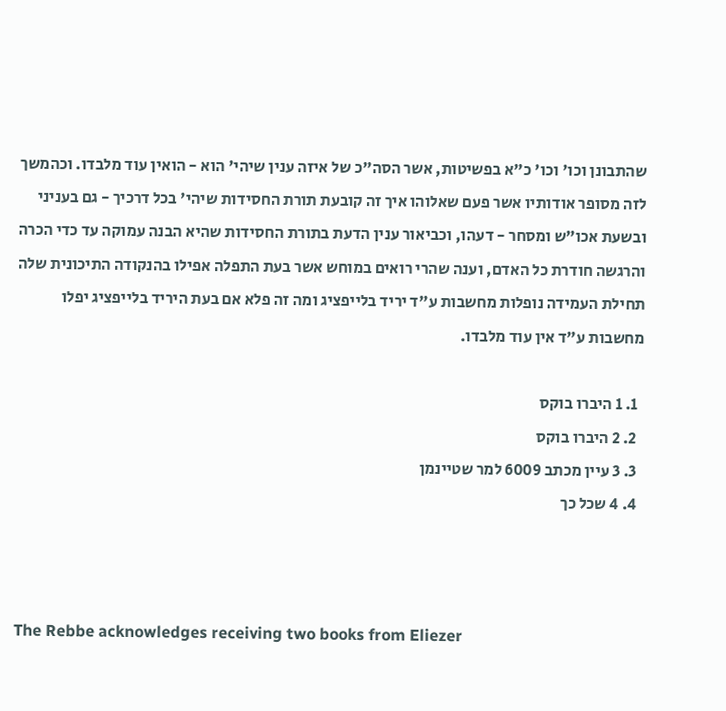שהתבונן וכו' וכו' כ"א בפשיטות, אשר הסה"כ של איזה ענין שיהי' הוא - הואין עוד מלבדו. וכהמשך לזה מסופר אודותיו אשר פעם שאלוהו איך זה קובעת תורת החסידות שיהי' בכל דרכיך - גם בעניני ובשעת אכו"ש ומסחר - דעהו, וכביאור ענין הדעת בתורת החסידות שהיא הבנה עמוקה עד כדי הכרה והרגשה חודרת כל האדם, וענה שהרי רואים במוחש אשר בעת התפלה אפילו בהנקודה התיכונית שלה תחילת העמידה נופלות מחשבות ע"ד יריד בלייפציג ומה זה פלא אם בעת היריד בלייפציג יפלו מחשבות ע"ד אין עוד מלבדו.

  1. 1 היברו בוקס
  2. 2 היברו בוקס
  3. 3 עיין מכתב 6009 למר שטיינמן
  4. 4 שכל כך



The Rebbe acknowledges receiving two books from Eliezer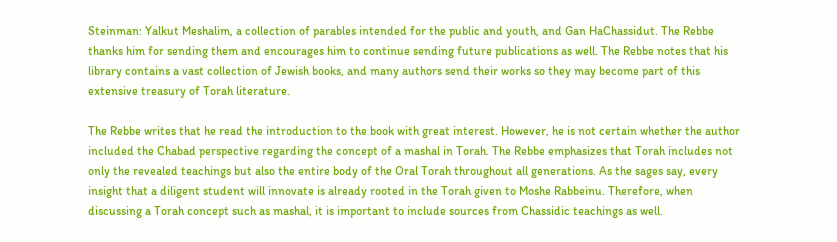Steinman: Yalkut Meshalim, a collection of parables intended for the public and youth, and Gan HaChassidut. The Rebbe thanks him for sending them and encourages him to continue sending future publications as well. The Rebbe notes that his library contains a vast collection of Jewish books, and many authors send their works so they may become part of this extensive treasury of Torah literature.

The Rebbe writes that he read the introduction to the book with great interest. However, he is not certain whether the author included the Chabad perspective regarding the concept of a mashal in Torah. The Rebbe emphasizes that Torah includes not only the revealed teachings but also the entire body of the Oral Torah throughout all generations. As the sages say, every insight that a diligent student will innovate is already rooted in the Torah given to Moshe Rabbeinu. Therefore, when discussing a Torah concept such as mashal, it is important to include sources from Chassidic teachings as well.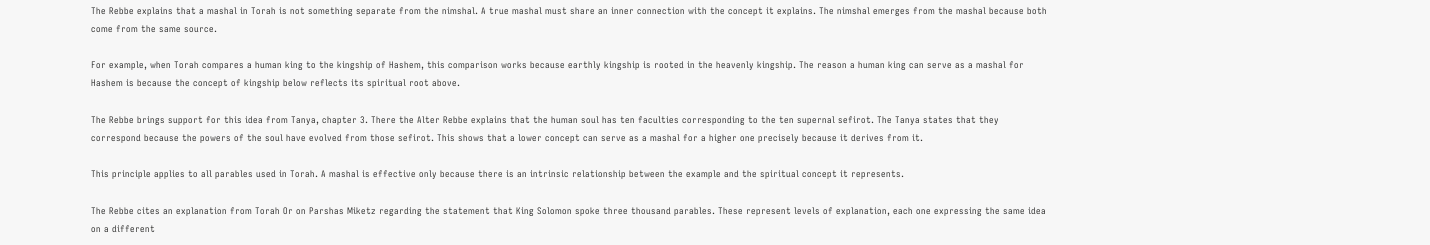The Rebbe explains that a mashal in Torah is not something separate from the nimshal. A true mashal must share an inner connection with the concept it explains. The nimshal emerges from the mashal because both come from the same source.

For example, when Torah compares a human king to the kingship of Hashem, this comparison works because earthly kingship is rooted in the heavenly kingship. The reason a human king can serve as a mashal for Hashem is because the concept of kingship below reflects its spiritual root above.

The Rebbe brings support for this idea from Tanya, chapter 3. There the Alter Rebbe explains that the human soul has ten faculties corresponding to the ten supernal sefirot. The Tanya states that they correspond because the powers of the soul have evolved from those sefirot. This shows that a lower concept can serve as a mashal for a higher one precisely because it derives from it.

This principle applies to all parables used in Torah. A mashal is effective only because there is an intrinsic relationship between the example and the spiritual concept it represents.

The Rebbe cites an explanation from Torah Or on Parshas Miketz regarding the statement that King Solomon spoke three thousand parables. These represent levels of explanation, each one expressing the same idea on a different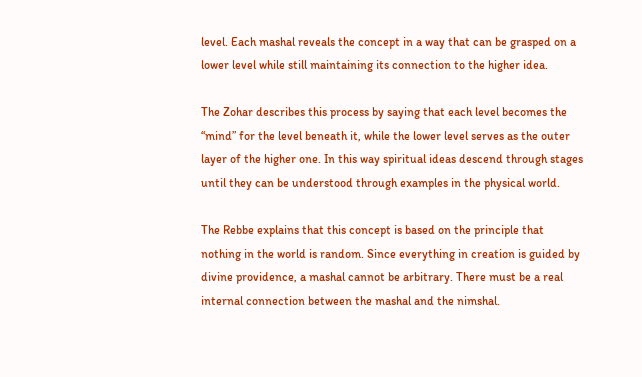level. Each mashal reveals the concept in a way that can be grasped on a lower level while still maintaining its connection to the higher idea.

The Zohar describes this process by saying that each level becomes the “mind” for the level beneath it, while the lower level serves as the outer layer of the higher one. In this way spiritual ideas descend through stages until they can be understood through examples in the physical world.

The Rebbe explains that this concept is based on the principle that nothing in the world is random. Since everything in creation is guided by divine providence, a mashal cannot be arbitrary. There must be a real internal connection between the mashal and the nimshal.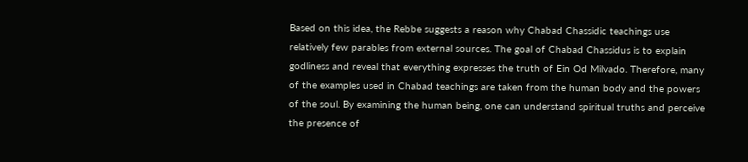Based on this idea, the Rebbe suggests a reason why Chabad Chassidic teachings use relatively few parables from external sources. The goal of Chabad Chassidus is to explain godliness and reveal that everything expresses the truth of Ein Od Milvado. Therefore, many of the examples used in Chabad teachings are taken from the human body and the powers of the soul. By examining the human being, one can understand spiritual truths and perceive the presence of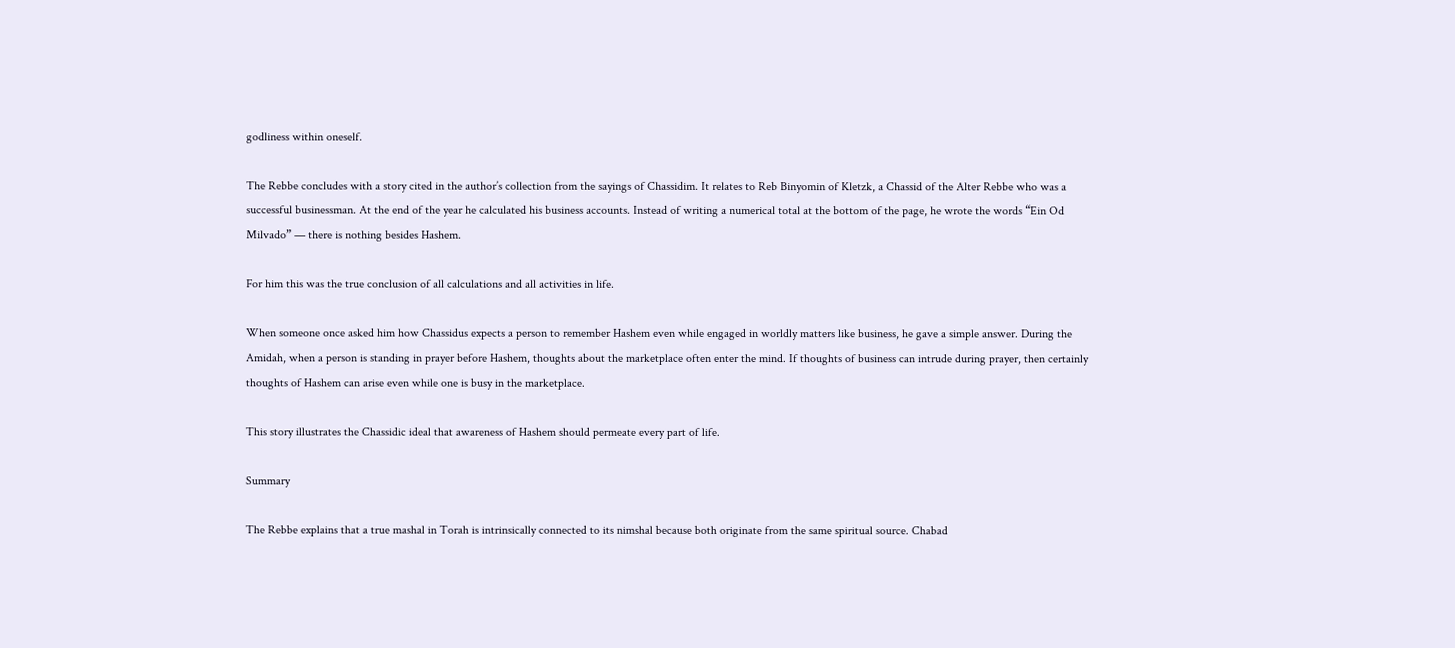godliness within oneself.

The Rebbe concludes with a story cited in the author’s collection from the sayings of Chassidim. It relates to Reb Binyomin of Kletzk, a Chassid of the Alter Rebbe who was a successful businessman. At the end of the year he calculated his business accounts. Instead of writing a numerical total at the bottom of the page, he wrote the words “Ein Od Milvado” — there is nothing besides Hashem.

For him this was the true conclusion of all calculations and all activities in life.

When someone once asked him how Chassidus expects a person to remember Hashem even while engaged in worldly matters like business, he gave a simple answer. During the Amidah, when a person is standing in prayer before Hashem, thoughts about the marketplace often enter the mind. If thoughts of business can intrude during prayer, then certainly thoughts of Hashem can arise even while one is busy in the marketplace.

This story illustrates the Chassidic ideal that awareness of Hashem should permeate every part of life.

Summary

The Rebbe explains that a true mashal in Torah is intrinsically connected to its nimshal because both originate from the same spiritual source. Chabad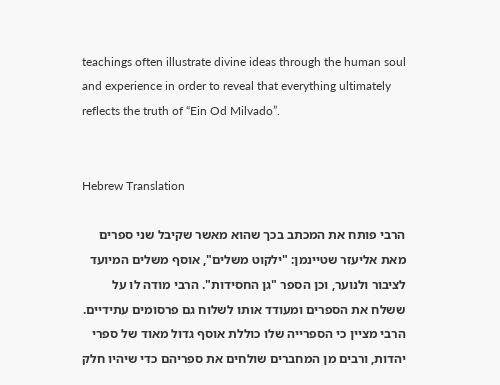teachings often illustrate divine ideas through the human soul and experience in order to reveal that everything ultimately reflects the truth of “Ein Od Milvado”.


Hebrew Translation

הרבי פותח את המכתב בכך שהוא מאשר שקיבל שני ספרים מאת אליעזר שטיינמן: "ילקוט משלים", אוסף משלים המיועד לציבור ולנוער, וכן הספר "גן החסידות". הרבי מודה לו על ששלח את הספרים ומעודד אותו לשלוח גם פרסומים עתידיים. הרבי מציין כי הספרייה שלו כוללת אוסף גדול מאוד של ספרי יהדות, ורבים מן המחברים שולחים את ספריהם כדי שיהיו חלק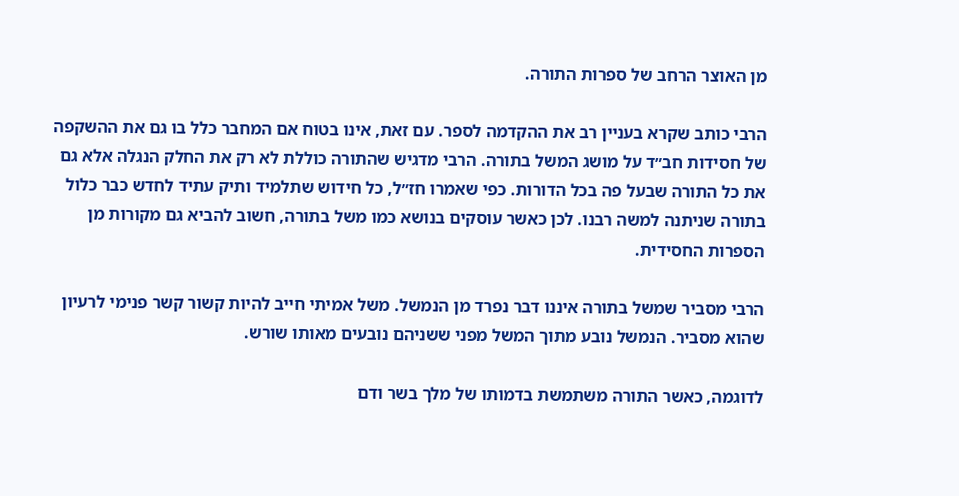מן האוצר הרחב של ספרות התורה.

הרבי כותב שקרא בעניין רב את ההקדמה לספר. עם זאת, אינו בטוח אם המחבר כלל בו גם את ההשקפה של חסידות חב״ד על מושג המשל בתורה. הרבי מדגיש שהתורה כוללת לא רק את החלק הנגלה אלא גם את כל התורה שבעל פה בכל הדורות. כפי שאמרו חז״ל, כל חידוש שתלמיד ותיק עתיד לחדש כבר כלול בתורה שניתנה למשה רבנו. לכן כאשר עוסקים בנושא כמו משל בתורה, חשוב להביא גם מקורות מן הספרות החסידית.

הרבי מסביר שמשל בתורה איננו דבר נפרד מן הנמשל. משל אמיתי חייב להיות קשור קשר פנימי לרעיון שהוא מסביר. הנמשל נובע מתוך המשל מפני ששניהם נובעים מאותו שורש.

לדוגמה, כאשר התורה משתמשת בדמותו של מלך בשר ודם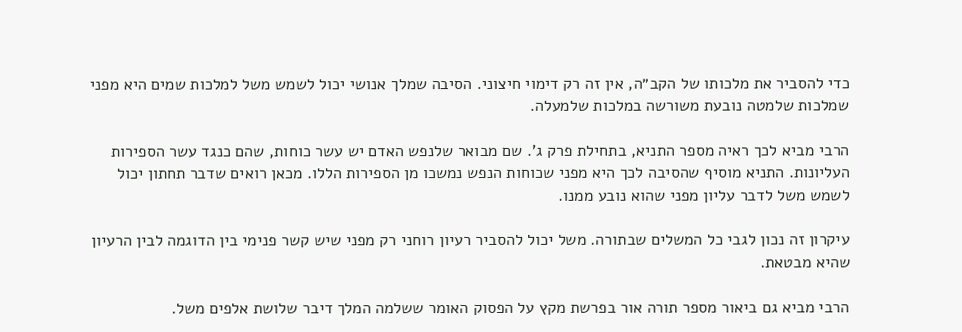כדי להסביר את מלכותו של הקב״ה, אין זה רק דימוי חיצוני. הסיבה שמלך אנושי יכול לשמש משל למלכות שמים היא מפני שמלכות שלמטה נובעת משורשה במלכות שלמעלה.

הרבי מביא לכך ראיה מספר התניא, בתחילת פרק ג'. שם מבואר שלנפש האדם יש עשר כוחות, שהם כנגד עשר הספירות העליונות. התניא מוסיף שהסיבה לכך היא מפני שכוחות הנפש נמשכו מן הספירות הללו. מכאן רואים שדבר תחתון יכול לשמש משל לדבר עליון מפני שהוא נובע ממנו.

עיקרון זה נכון לגבי כל המשלים שבתורה. משל יכול להסביר רעיון רוחני רק מפני שיש קשר פנימי בין הדוגמה לבין הרעיון שהיא מבטאת.

הרבי מביא גם ביאור מספר תורה אור בפרשת מקץ על הפסוק האומר ששלמה המלך דיבר שלושת אלפים משל.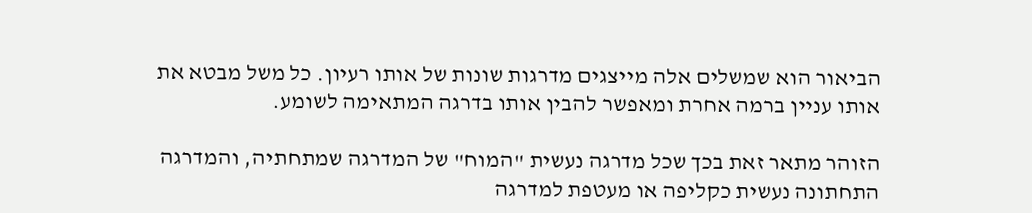הביאור הוא שמשלים אלה מייצגים מדרגות שונות של אותו רעיון. כל משל מבטא את אותו עניין ברמה אחרת ומאפשר להבין אותו בדרגה המתאימה לשומע.

הזוהר מתאר זאת בכך שכל מדרגה נעשית "המוח" של המדרגה שמתחתיה, והמדרגה התחתונה נעשית כקליפה או מעטפת למדרגה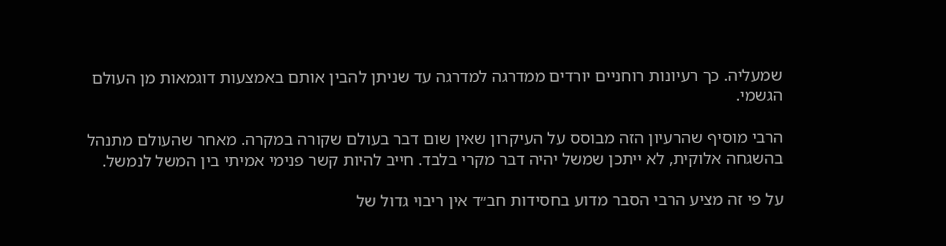שמעליה. כך רעיונות רוחניים יורדים ממדרגה למדרגה עד שניתן להבין אותם באמצעות דוגמאות מן העולם הגשמי.

הרבי מוסיף שהרעיון הזה מבוסס על העיקרון שאין שום דבר בעולם שקורה במקרה. מאחר שהעולם מתנהל בהשגחה אלוקית, לא ייתכן שמשל יהיה דבר מקרי בלבד. חייב להיות קשר פנימי אמיתי בין המשל לנמשל.

על פי זה מציע הרבי הסבר מדוע בחסידות חב״ד אין ריבוי גדול של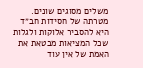משלים מסוגים שונים. מטרתה של חסידות חב״ד היא להסביר אלוקות ולגלות שכל המציאות מבטאת את האמת של אין עוד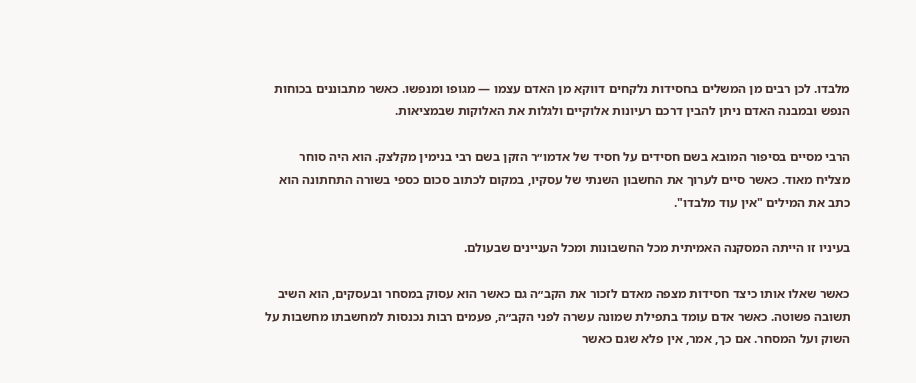מלבדו. לכן רבים מן המשלים בחסידות נלקחים דווקא מן האדם עצמו — מגופו ומנפשו. כאשר מתבוננים בכוחות הנפש ובמבנה האדם ניתן להבין דרכם רעיונות אלוקיים ולגלות את האלוקות שבמציאות.

הרבי מסיים בסיפור המובא בשם חסידים על חסיד של אדמו״ר הזקן בשם רבי בנימין מקלצק. הוא היה סוחר מצליח מאוד. כאשר סיים לערוך את החשבון השנתי של עסקיו, במקום לכתוב סכום כספי בשורה התחתונה הוא כתב את המילים "אין עוד מלבדו".

בעיניו זו הייתה המסקנה האמיתית מכל החשבונות ומכל העניינים שבעולם.

כאשר שאלו אותו כיצד חסידות מצפה מאדם לזכור את הקב״ה גם כאשר הוא עסוק במסחר ובעסקים, הוא השיב תשובה פשוטה. כאשר אדם עומד בתפילת שמונה עשרה לפני הקב״ה, פעמים רבות נכנסות למחשבתו מחשבות על השוק ועל המסחר. אם כך, אמר, אין פלא שגם כאשר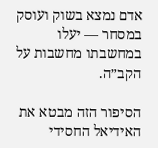אדם נמצא בשוק ועוסק במסחר — יעלו במחשבתו מחשבות על הקב״ה.

הסיפור הזה מבטא את האידיאל החסידי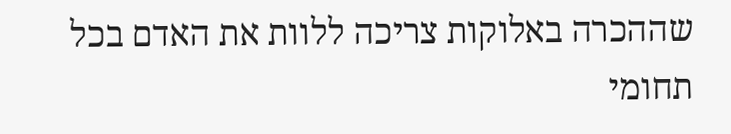שההכרה באלוקות צריכה ללוות את האדם בכל תחומי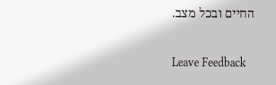החיים ובכל מצב.

Leave Feedback